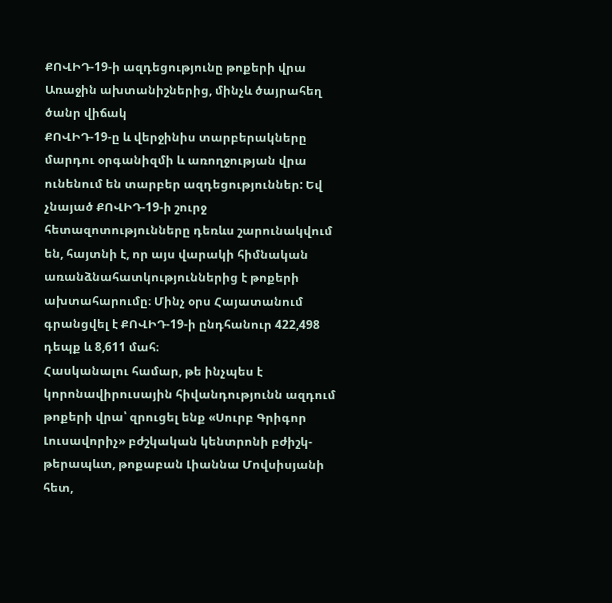ՔՈՎԻԴ-19-ի ազդեցությունը թոքերի վրա
Առաջին ախտանիշներից, մինչև ծայրահեղ ծանր վիճակ
ՔՈՎԻԴ-19-ը և վերջինիս տարբերակները մարդու օրգանիզմի և առողջության վրա ունենում են տարբեր ազդեցություններ: Եվ չնայած ՔՈՎԻԴ-19-ի շուրջ հետազոտությունները դեռևս շարունակվում են, հայտնի է, որ այս վարակի հիմնական առանձնահատկություններից է թոքերի ախտահարումը։ Մինչ օրս Հայատանում գրանցվել է ՔՈՎԻԴ-19-ի ընդհանուր 422,498 դեպք և 8,611 մահ։
Հասկանալու համար, թե ինչպես է կորոնավիրուսային հիվանդությունն ազդում թոքերի վրա՝ զրուցել ենք «Սուրբ Գրիգոր Լուսավորիչ» բժշկական կենտրոնի բժիշկ-թերապևտ, թոքաբան Լիաննա Մովսիսյանի հետ,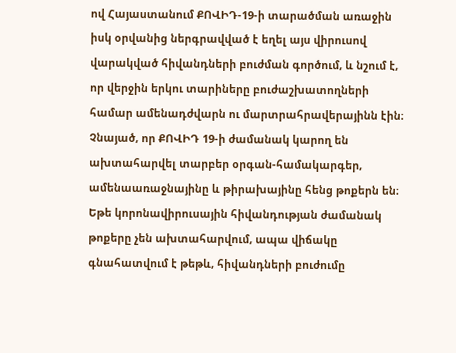ով Հայաստանում ՔՈՎԻԴ-19-ի տարածման առաջին իսկ օրվանից ներգրավված է եղել այս վիրուսով վարակված հիվանդների բուժման գործում, և նշում է, որ վերջին երկու տարիները բուժաշխատողների համար ամենադժվարն ու մարտրահրավերայինն էին։
Չնայած, որ ՔՈՎԻԴ 19-ի ժամանակ կարող են ախտահարվել տարբեր օրգան-համակարգեր, ամենաառաջնայինը և թիրախայինը հենց թոքերն են։ Եթե կորոնավիրուսային հիվանդության ժամանակ թոքերը չեն ախտահարվում, ապա վիճակը գնահատվում է թեթև, հիվանդների բուժումը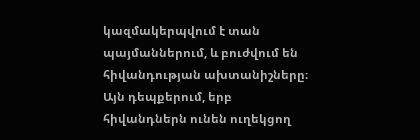կազմակերպվում է տան պայմաններում, և բուժվում են հիվանդության ախտանիշները։
Այն դեպքերում, երբ հիվանդներն ունեն ուղեկցող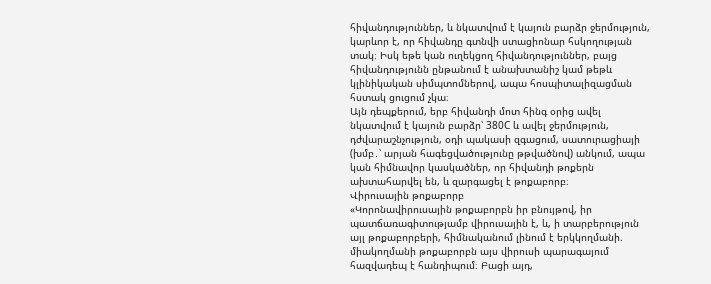հիվանդություններ, և նկատվում է կայուն բարձր ջերմություն, կարևոր է, որ հիվանդը գտնվի ստացիոնար հսկողության տակ։ Իսկ եթե կան ուղեկցող հիվանդություններ, բայց հիվանդությունն ընթանում է անախտանիշ կամ թեթև կլինիկական սիմպտոմներով, ապա հոսպիտալիզացման հստակ ցուցում չկա։
Այն դեպքերում, երբ հիվանդի մոտ հինգ օրից ավել նկատվում է կայուն բարձր՝ 380C և ավել ջերմություն, դժվարաշնչություն, օդի պակասի զգացում, սատուրացիայի (խմբ․՝ արյան հագեցվածությունը թթվածնով) անկում, ապա կան հիմնավոր կասկածներ, որ հիվանդի թոքերն ախտահարվել են, և զարգացել է թոքաբորբ։
Վիրուսային թոքաբորբ
«Կորոնավիրուսային թոքաբորբն իր բնույթով, իր պատճառագիտությամբ վիրուսային է, և, ի տարբերություն այլ թոքաբորբերի, հիմնականում լինում է երկկողմանի. միակողմանի թոքաբորբն այս վիրուսի պարագայում հազվադեպ է հանդիպում։ Բացի այդ,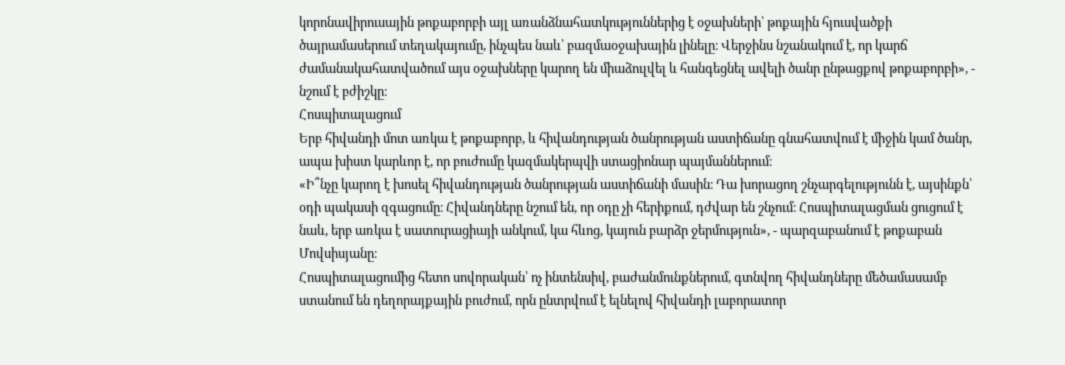կորոնավիրուսային թոքաբորբի այլ առանձնահատկություններից է օջախների՝ թոքային հյուսվածքի ծայրամասերում տեղակայումը, ինչպես նաև՝ բազմաօջախային լինելը։ Վերջինս նշանակում է, որ կարճ ժամանակահատվածում այս օջախները կարող են միաձուլվել և հանգեցնել ավելի ծանր ընթացքով թոքաբորբի», - նշում է բժիշկը։
Հոսպիտալացում
Երբ հիվանդի մոտ առկա է թոքաբորբ, և հիվանդության ծանրության աստիճանը գնահատվում է միջին կամ ծանր, ապա խիստ կարևոր է, որ բուժումը կազմակերպվի ստացիոնար պայմաններում։
«Ի՞նչը կարող է խոսել հիվանդության ծանրության աստիճանի մասին։ Դա խորացող շնչարգելությունն է, այսինքն՝ օդի պակասի զգացումը։ Հիվանդները նշում են, որ օդը չի հերիքում, դժվար են շնչում։ Հոսպիտալացման ցուցում է նաև, երբ առկա է սատուրացիայի անկում, կա հևոց, կայուն բարձր ջերմություն», - պարզաբանում է թոքաբան Մովսիսյանը։
Հոսպիտալացումից հետո սովորական՝ ոչ ինտենսիվ, բաժանմունքներում, գտնվող հիվանդները մեծամասամբ ստանում են դեղորայքային բուժում, որն ընտրվում է ելնելով հիվանդի լաբորատոր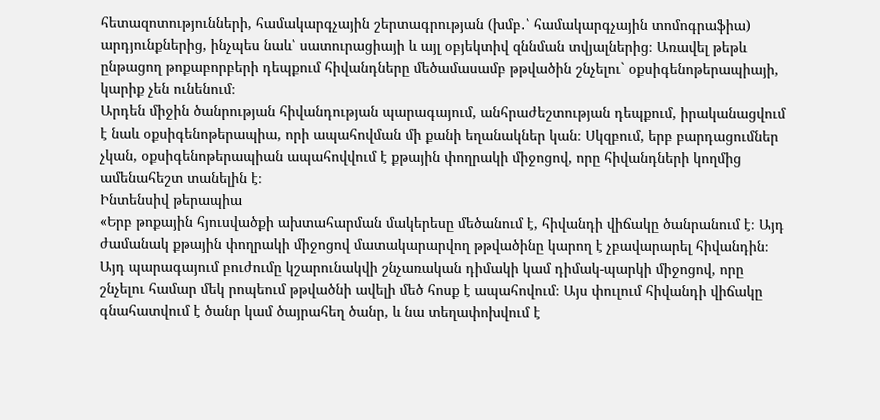հետազոտությունների, համակարգչային շերտագրության (խմբ․՝ համակարգչային տոմոգրաֆիա) արդյունքներից, ինչպես նաև՝ սատուրացիայի և այլ օբյեկտիվ զննման տվյալներից։ Առավել թեթև ընթացող թոքաբորբերի դեպքում հիվանդները մեծամասամբ թթվածին շնչելու` օքսիգենոթերապիայի, կարիք չեն ունենում։
Արդեն միջին ծանրության հիվանդության պարագայում, անհրաժեշտության դեպքում, իրականացվում է նաև օքսիգենոթերապիա, որի ապահովման մի քանի եղանակներ կան։ Սկզբում, երբ բարդացումներ չկան, օքսիգենոթերապիան ապահովվում է քթային փողրակի միջոցով, որը հիվանդների կողմից ամենահեշտ տանելին է։
Ինտենսիվ թերապիա
«Երբ թոքային հյուսվածքի ախտահարման մակերեսը մեծանում է, հիվանդի վիճակը ծանրանում է։ Այդ ժամանակ քթային փողրակի միջոցով մատակարարվող թթվածինը կարող է չբավարարել հիվանդին։ Այդ պարագայում բուժումը կշարունակվի շնչառական դիմակի կամ դիմակ-պարկի միջոցով, որը շնչելու համար մեկ րոպեում թթվածնի ավելի մեծ հոսք է ապահովում։ Այս փուլում հիվանդի վիճակը գնահատվում է ծանր կամ ծայրահեղ ծանր, և նա տեղափոխվում է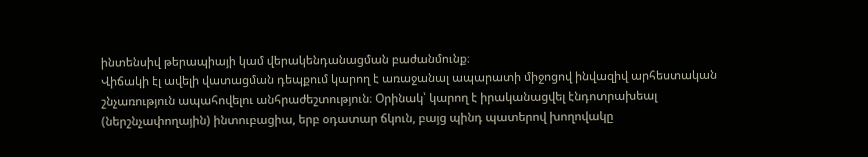ինտենսիվ թերապիայի կամ վերակենդանացման բաժանմունք։
Վիճակի էլ ավելի վատացման դեպքում կարող է առաջանալ ապարատի միջոցով ինվազիվ արհեստական շնչառություն ապահովելու անհրաժեշտություն։ Օրինակ՝ կարող է իրականացվել էնդոտրախեալ (ներշնչափողային) ինտուբացիա, երբ օդատար ճկուն, բայց պինդ պատերով խողովակը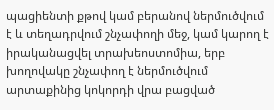պացիենտի քթով կամ բերանով ներմուծվում է և տեղադրվում շնչափողի մեջ, կամ կարող է իրականացվել տրախեոստոմիա, երբ խողովակը շնչափող է ներմուծվում արտաքինից կոկորդի վրա բացված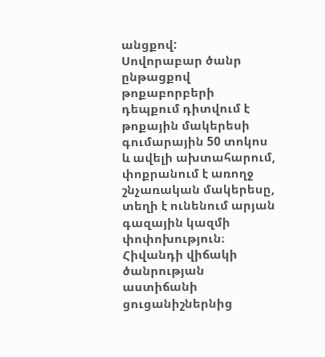անցքով:
Սովորաբար ծանր ընթացքով թոքաբորբերի դեպքում դիտվում է թոքային մակերեսի գումարային 50 տոկոս և ավելի ախտահարում, փոքրանում է առողջ շնչառական մակերեսը, տեղի է ունենում արյան գազային կազմի փոփոխություն։
Հիվանդի վիճակի ծանրության աստիճանի ցուցանիշներնից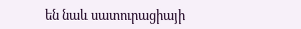են նաև սատուրացիայի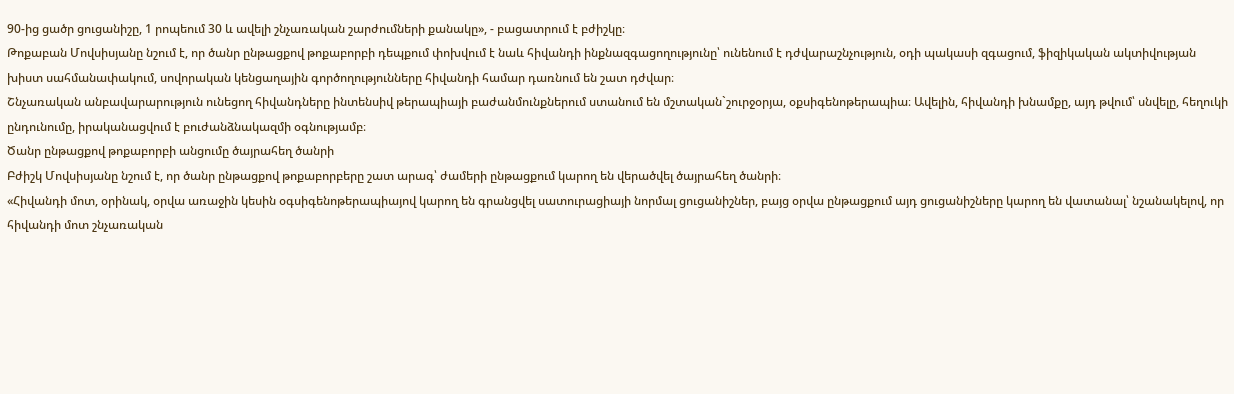90-ից ցածր ցուցանիշը, 1 րոպեում 30 և ավելի շնչառական շարժումների քանակը», - բացատրում է բժիշկը։
Թոքաբան Մովսիսյանը նշում է, որ ծանր ընթացքով թոքաբորբի դեպքում փոխվում է նաև հիվանդի ինքնազգացողությունը՝ ունենում է դժվարաշնչություն, օդի պակասի զգացում, ֆիզիկական ակտիվության խիստ սահմանափակում, սովորական կենցաղային գործողությունները հիվանդի համար դառնում են շատ դժվար։
Շնչառական անբավարարություն ունեցող հիվանդները ինտենսիվ թերապիայի բաժանմունքներում ստանում են մշտական`շուրջօրյա, օքսիգենոթերապիա։ Ավելին, հիվանդի խնամքը, այդ թվում՝ սնվելը, հեղուկի ընդունումը, իրականացվում է բուժանձնակազմի օգնությամբ։
Ծանր ընթացքով թոքաբորբի անցումը ծայրահեղ ծանրի
Բժիշկ Մովսիսյանը նշում է, որ ծանր ընթացքով թոքաբորբերը շատ արագ՝ ժամերի ընթացքում կարող են վերածվել ծայրահեղ ծանրի։
«Հիվանդի մոտ, օրինակ, օրվա առաջին կեսին օգսիգենոթերապիայով կարող են գրանցվել սատուրացիայի նորմալ ցուցանիշներ, բայց օրվա ընթացքում այդ ցուցանիշները կարող են վատանալ՝ նշանակելով, որ հիվանդի մոտ շնչառական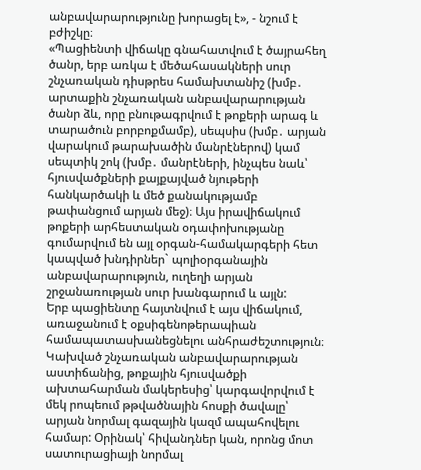անբավարարությունը խորացել է», - նշում է բժիշկը։
«Պացիենտի վիճակը գնահատվում է ծայրահեղ ծանր, երբ առկա է մեծահասակների սուր շնչառական դիսթրես համախտանիշ (խմբ․ արտաքին շնչառական անբավարարության ծանր ձև, որը բնութագրվում է թոքերի արագ և տարածուն բորբոքմամբ), սեպսիս (խմբ․ արյան վարակում թարախածին մանրէներով) կամ սեպտիկ շոկ (խմբ․ մանրէների, ինչպես նաև՝ հյուսվածքների քայքայված նյութերի հանկարծակի և մեծ քանակությամբ թափանցում արյան մեջ)։ Այս իրավիճակում թոքերի արհեստական օդափոխությանը գումարվում են այլ օրգան-համակարգերի հետ կապված խնդիրներ` պոլիօրգանային անբավարարություն, ուղեղի արյան շրջանառության սուր խանգարում և այլն:
Երբ պացիենտը հայտնվում է այս վիճակում, առաջանում է օքսիգենոթերապիան համապատասխանեցնելու անհրաժեշտություն։ Կախված շնչառական անբավարարության աստիճանից, թոքային հյուսվածքի ախտահարման մակերեսից՝ կարգավորվում է մեկ րոպեում թթվածնային հոսքի ծավալը՝ արյան նորմալ գազային կազմ ապահովելու համար: Օրինակ՝ հիվանդներ կան, որոնց մոտ սատուրացիայի նորմալ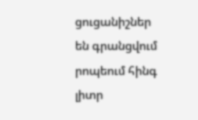ցուցանիշներ են գրանցվում րոպեում հինգ լիտր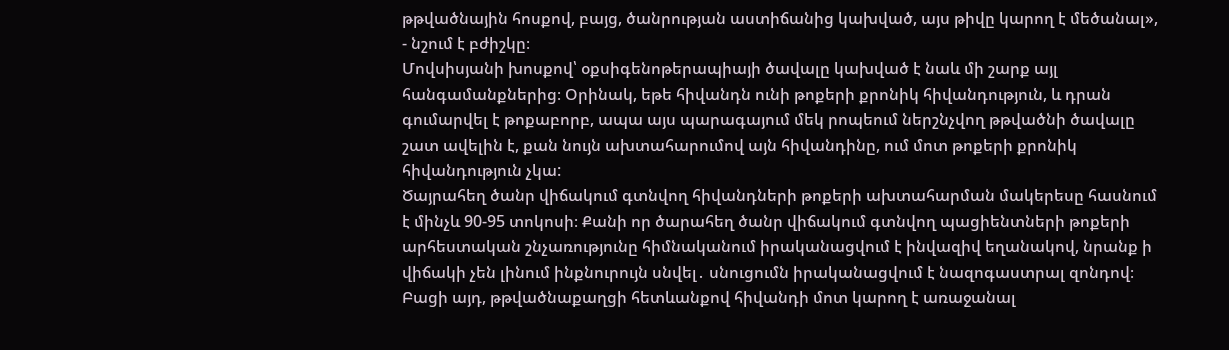թթվածնային հոսքով, բայց, ծանրության աստիճանից կախված, այս թիվը կարող է մեծանալ», - նշում է բժիշկը։
Մովսիսյանի խոսքով՝ օքսիգենոթերապիայի ծավալը կախված է նաև մի շարք այլ հանգամանքներից։ Օրինակ, եթե հիվանդն ունի թոքերի քրոնիկ հիվանդություն, և դրան գումարվել է թոքաբորբ, ապա այս պարագայում մեկ րոպեում ներշնչվող թթվածնի ծավալը շատ ավելին է, քան նույն ախտահարումով այն հիվանդինը, ում մոտ թոքերի քրոնիկ հիվանդություն չկա:
Ծայրահեղ ծանր վիճակում գտնվող հիվանդների թոքերի ախտահարման մակերեսը հասնում է մինչև 90-95 տոկոսի։ Քանի որ ծարահեղ ծանր վիճակում գտնվող պացիենտների թոքերի արհեստական շնչառությունը հիմնականում իրականացվում է ինվազիվ եղանակով, նրանք ի վիճակի չեն լինում ինքնուրույն սնվել․ սնուցումն իրականացվում է նազոգաստրալ զոնդով։ Բացի այդ, թթվածնաքաղցի հետևանքով հիվանդի մոտ կարող է առաջանալ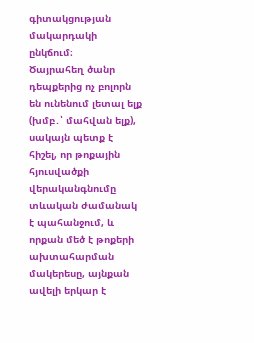գիտակցության մակարդակի ընկճում։
Ծայրահեղ ծանր դեպքերից ոչ բոլորն են ունենում լետալ ելք (խմբ․՝ մահվան ելք), սակայն պետք է հիշել, որ թոքային հյուսվածքի վերականգնումը տևական ժամանակ է պահանջում, և որքան մեծ է թոքերի ախտահարման մակերեսը, այնքան ավելի երկար է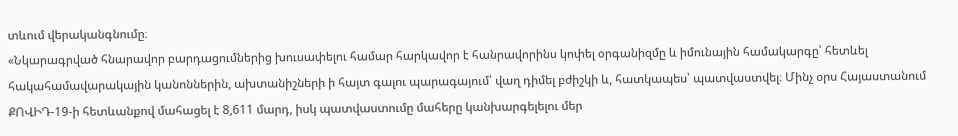տևում վերականգնումը։
«Նկարագրված հնարավոր բարդացումներից խուսափելու համար հարկավոր է հանրավորինս կոփել օրգանիզմը և իմունային համակարգը՝ հետևել հակահամավարակային կանոններին, ախտանիշների ի հայտ գալու պարագայում՝ վաղ դիմել բժիշկի և, հատկապես՝ պատվաստվել։ Մինչ օրս Հայաստանում ՔՈՎԻԴ-19-ի հետևանքով մահացել է 8,611 մարդ, իսկ պատվաստումը մահերը կանխարգելելու մեր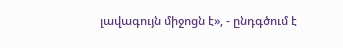լավագույն միջոցն է», - ընդգծում է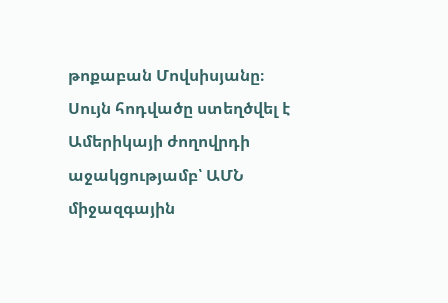թոքաբան Մովսիսյանը։
Սույն հոդվածը ստեղծվել է Ամերիկայի ժողովրդի աջակցությամբ՝ ԱՄՆ միջազգային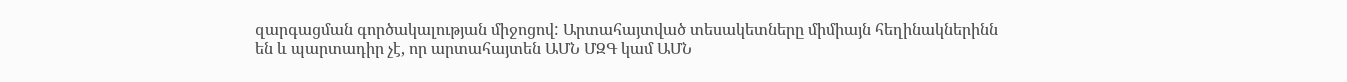զարգացման գործակալության միջոցով: Արտահայտված տեսակետները միմիայն հեղինակներինն են և պարտադիր չէ, որ արտահայտեն ԱՄՆ ՄԶԳ կամ ԱՄՆ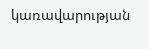կառավարության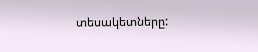տեսակետները: